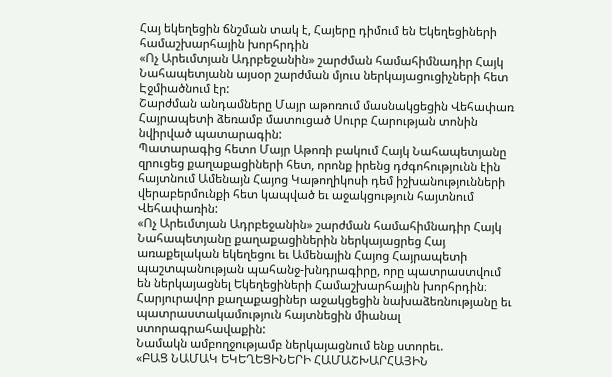Հայ եկեղեցին ճնշման տակ է, Հայերը դիմում են Եկեղեցիների համաշխարհային խորհրդին
«Ոչ Արեւմտյան Ադրբեջանին» շարժման համահիմնադիր Հայկ Նահապետյանն այսօր շարժման մյուս ներկայացուցիչների հետ Էջմիածնում էր:
Շարժման անդամները Մայր աթոռում մասնակցեցին Վեհափառ Հայրապետի ձեռամբ մատուցած Սուրբ Հարության տոնին նվիրված պատարագին:
Պատարագից հետո Մայր Աթոռի բակում Հայկ Նահապետյանը զրուցեց քաղաքացիների հետ, որոնք իրենց դժգոհությունն էին հայտնում Ամենայն Հայոց Կաթողիկոսի դեմ իշխանությունների վերաբերմունքի հետ կապված եւ աջակցություն հայտնում Վեհափառին:
«Ոչ Արեւմտյան Ադրբեջանին» շարժման համահիմնադիր Հայկ Նահապետյանը քաղաքացիներին ներկայացրեց Հայ առաքելական եկեղեցու եւ Ամենային Հայոց Հայրապետի պաշտպանության պահանջ-խնդրագիրը, որը պատրաստվում են ներկայացնել Եկեղեցիների Համաշխարհային խորհրդին։
Հարյուրավոր քաղաքացիներ աջակցեցին նախաձեռնությանը եւ պատրաստակամություն հայտնեցին միանալ ստորագրահավաքին:
Նամակն ամբողջությամբ ներկայացնում ենք ստորեւ.
«ԲԱՑ ՆԱՄԱԿ ԵԿԵՂԵՑԻՆԵՐԻ ՀԱՄԱՇԽԱՐՀԱՅԻՆ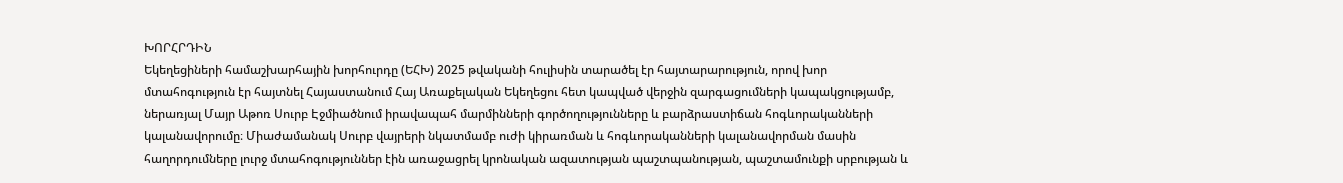ԽՈՐՀՐԴԻՆ
Եկեղեցիների համաշխարհային խորհուրդը (ԵՀԽ) 2025 թվականի հուլիսին տարածել էր հայտարարություն, որով խոր մտահոգություն էր հայտնել Հայաստանում Հայ Առաքելական Եկեղեցու հետ կապված վերջին զարգացումների կապակցությամբ, ներառյալ Մայր Աթոռ Սուրբ Էջմիածնում իրավապահ մարմինների գործողությունները և բարձրաստիճան հոգևորականների կալանավորումը։ Միաժամանակ Սուրբ վայրերի նկատմամբ ուժի կիրառման և հոգևորականների կալանավորման մասին հաղորդումները լուրջ մտահոգություններ էին առաջացրել կրոնական ազատության պաշտպանության, պաշտամունքի սրբության և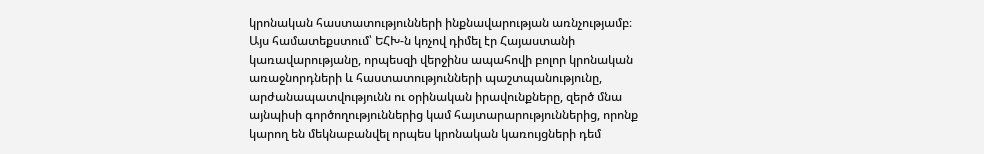կրոնական հաստատությունների ինքնավարության առնչությամբ։
Այս համատեքստում՝ ԵՀԽ-ն կոչով դիմել էր Հայաստանի կառավարությանը, որպեսզի վերջինս ապահովի բոլոր կրոնական առաջնորդների և հաստատությունների պաշտպանությունը, արժանապատվությունն ու օրինական իրավունքները, զերծ մնա այնպիսի գործողություններից կամ հայտարարություններից, որոնք կարող են մեկնաբանվել որպես կրոնական կառույցների դեմ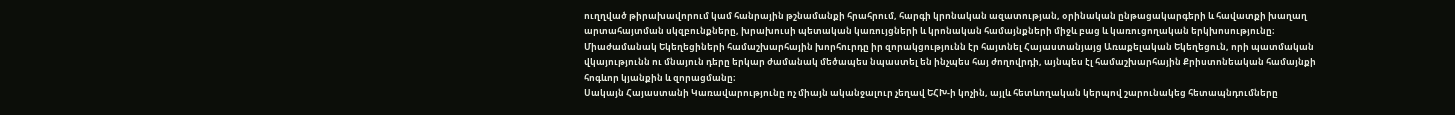ուղղված թիրախավորում կամ հանրային թշնամանքի հրահրում, հարգի կրոնական ազատության, օրինական ընթացակարգերի և հավատքի խաղաղ արտահայտման սկզբունքները, խրախուսի պետական կառույցների և կրոնական համայնքների միջև բաց և կառուցողական երկխոսությունը։
Միաժամանակ Եկեղեցիների համաշխարհային խորհուրդը իր զորակցությունն էր հայտնել Հայաստանյայց Առաքելական Եկեղեցուն, որի պատմական վկայությունն ու մնայուն դերը երկար ժամանակ մեծապես նպաստել են ինչպես հայ ժողովրդի, այնպես էլ համաշխարհային Քրիստոնեական համայնքի հոգևոր կյանքին և զորացմանը։
Սակայն Հայաստանի Կառավարությունը ոչ միայն ականջալուր չեղավ ԵՀԽ-ի կոչին, այլև հետևողական կերպով շարունակեց հետապնդումները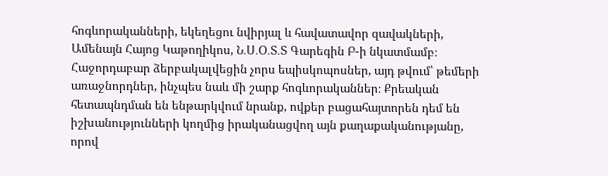հոգևորականների, եկեղեցու նվիրյալ և հավատավոր զավակների, Ամենայն Հայոց Կաթողիկոս, Ն․Ս․Օ․Տ․Տ Գարեգին Բ-ի նկատմամբ։
Հաջորդաբար ձերբակալվեցին չորս եպիսկոպոսներ, այդ թվում՝ թեմերի առաջնորդներ, ինչպես նաև մի շարք հոգևորականներ։ Քրեական հետապնդման են ենթարկվում նրանք, ովքեր բացահայտորեն դեմ են իշխանությունների կողմից իրականացվող այն քաղաքականությանը, որով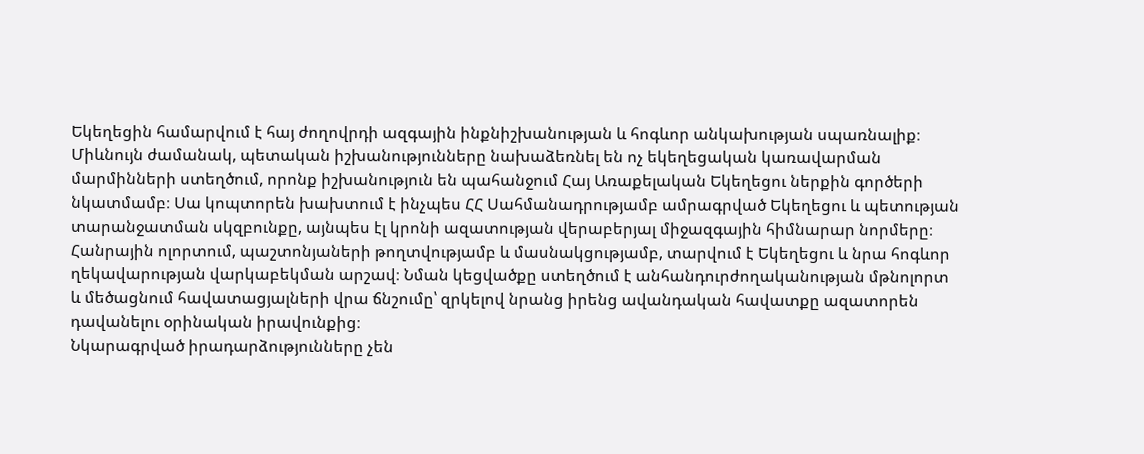Եկեղեցին համարվում է հայ ժողովրդի ազգային ինքնիշխանության և հոգևոր անկախության սպառնալիք։
Միևնույն ժամանակ, պետական իշխանությունները նախաձեռնել են ոչ եկեղեցական կառավարման մարմինների ստեղծում, որոնք իշխանություն են պահանջում Հայ Առաքելական Եկեղեցու ներքին գործերի նկատմամբ։ Սա կոպտորեն խախտում է ինչպես ՀՀ Սահմանադրությամբ ամրագրված Եկեղեցու և պետության տարանջատման սկզբունքը, այնպես էլ կրոնի ազատության վերաբերյալ միջազգային հիմնարար նորմերը։
Հանրային ոլորտում, պաշտոնյաների թողտվությամբ և մասնակցությամբ, տարվում է Եկեղեցու և նրա հոգևոր ղեկավարության վարկաբեկման արշավ։ Նման կեցվածքը ստեղծում է անհանդուրժողականության մթնոլորտ և մեծացնում հավատացյալների վրա ճնշումը՝ զրկելով նրանց իրենց ավանդական հավատքը ազատորեն դավանելու օրինական իրավունքից։
Նկարագրված իրադարձությունները չեն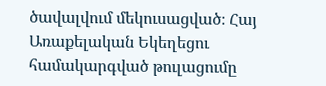ծավալվում մեկուսացված։ Հայ Առաքելական Եկեղեցու համակարգված թուլացումը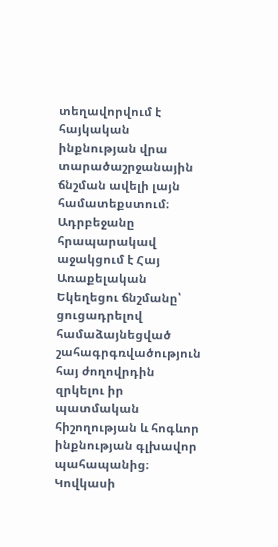տեղավորվում է հայկական ինքնության վրա տարածաշրջանային ճնշման ավելի լայն համատեքստում։
Ադրբեջանը հրապարակավ աջակցում է Հայ Առաքելական Եկեղեցու ճնշմանը՝ ցուցադրելով համաձայնեցված շահագրգռվածություն հայ ժողովրդին զրկելու իր պատմական հիշողության և հոգևոր ինքնության գլխավոր պահապանից։
Կովկասի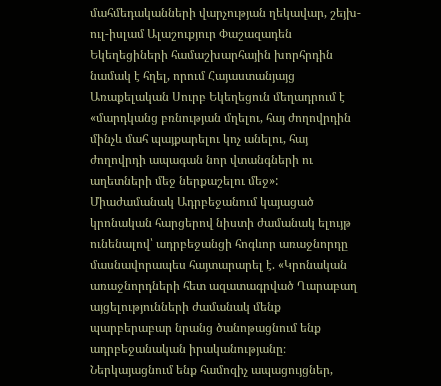մահմեդականների վարչության ղեկավար, շեյխ-ուլ-իսլամ Ալաշուքյուր Փաշազադեն Եկեղեցիների համաշխարհային խորհրդին նամակ է հղել, որում Հայաստանյայց Առաքելական Սուրբ Եկեղեցուն մեղադրում է «մարդկանց բռնության մղելու, հայ ժողովրդին մինչև մահ պայքարելու կոչ անելու, հայ ժողովրդի ապագան նոր վտանգների ու աղետների մեջ ներքաշելու մեջ»:
Միաժամանակ Ադրբեջանում կայացած կրոնական հարցերով նիստի ժամանակ ելույթ ունենալով՝ ադրբեջանցի հոգևոր առաջնորդը մասնավորապես հայտարարել է. «Կրոնական առաջնորդների հետ ազատագրված Ղարաբաղ այցելությունների ժամանակ մենք պարբերաբար նրանց ծանոթացնում ենք ադրբեջանական իրականությանը։ Ներկայացնում ենք համոզիչ ապացույցներ,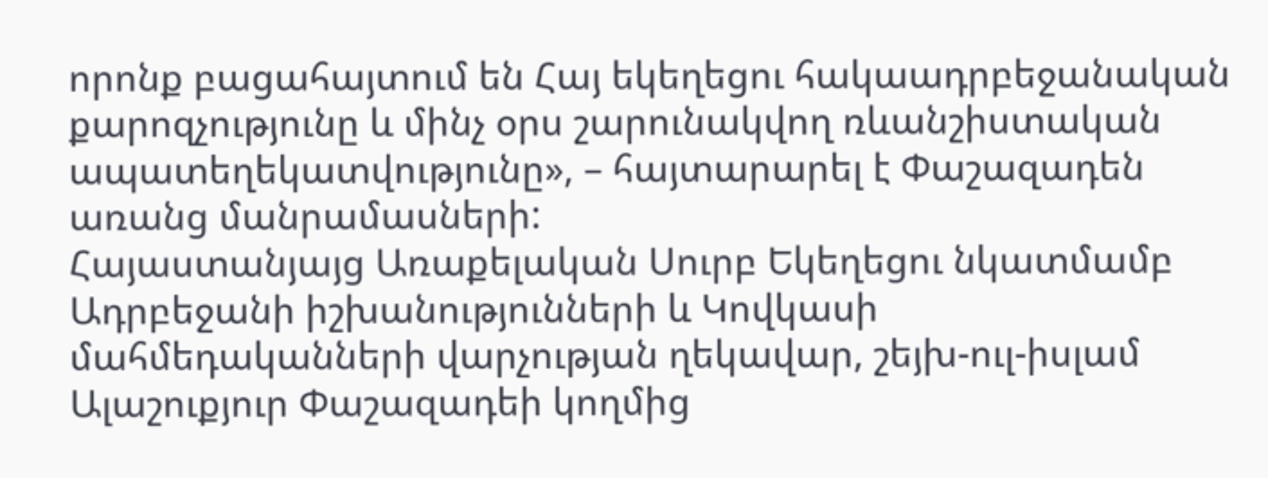որոնք բացահայտում են Հայ եկեղեցու հակաադրբեջանական քարոզչությունը և մինչ օրս շարունակվող ռևանշիստական ապատեղեկատվությունը», – հայտարարել է Փաշազադեն առանց մանրամասների:
Հայաստանյայց Առաքելական Սուրբ Եկեղեցու նկատմամբ Ադրբեջանի իշխանությունների և Կովկասի մահմեդականների վարչության ղեկավար, շեյխ-ուլ-իսլամ Ալաշուքյուր Փաշազադեի կողմից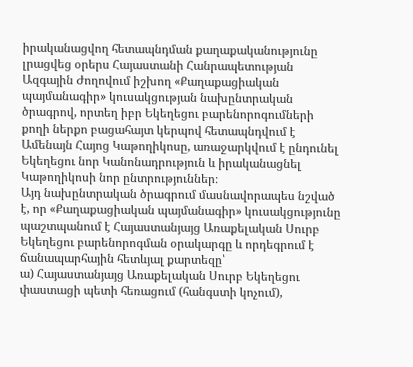իրականացվող հետապնդման քաղաքականությունը լրացվեց օրերս Հայաստանի Հանրապետության Ազգային Ժողովում իշխող «Քաղաքացիական պայմանագիր» կուսակցության նախընտրական ծրագրով, որտեղ իբր Եկեղեցու բարենորոգումների քողի ներքո բացահայտ կերպով հետապնդվում է Ամենայն Հայոց Կաթողիկոսը, առաջարկվում է ընդունել Եկեղեցու նոր Կանոնադրություն և իրականացնել Կաթողիկոսի նոր ընտրություններ։
Այդ նախընտրական ծրագրում մասնավորապես նշված է, որ «Քաղաքացիական պայմանագիր» կուսակցությունը պաշտպանում է Հայաստանյայց Առաքելական Սուրբ Եկեղեցու բարենորոգման օրակարգը և որդեգրում է ճանապարհային հետևյալ քարտեզը՝
ա) Հայաստանյայց Առաքելական Սուրբ Եկեղեցու փաստացի պետի հեռացում (հանգստի կոչում),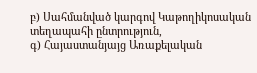բ) Սահմանված կարգով Կաթողիկոսական տեղապահի ընտրություն,
գ) Հայաստանյայց Առաքելական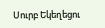Սուրբ Եկեղեցու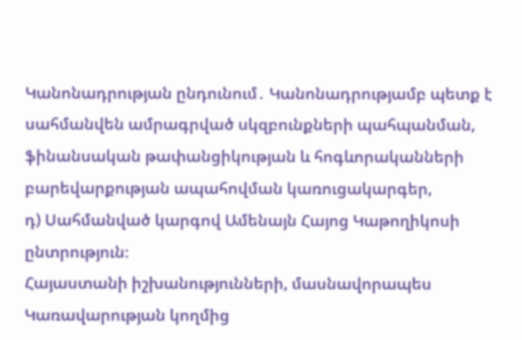Կանոնադրության ընդունում․ Կանոնադրությամբ պետք է սահմանվեն ամրագրված սկզբունքների պահպանման, ֆինանսական թափանցիկության և հոգևորականների բարեվարքության ապահովման կառուցակարգեր,
դ) Սահմանված կարգով Ամենայն Հայոց Կաթողիկոսի ընտրություն։
Հայաստանի իշխանությունների, մասնավորապես Կառավարության կողմից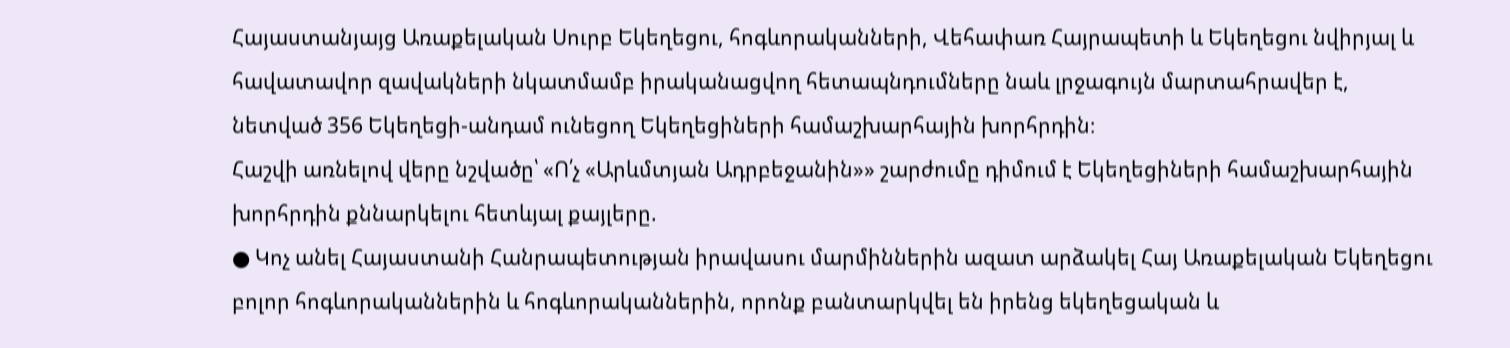Հայաստանյայց Առաքելական Սուրբ Եկեղեցու, հոգևորականների, Վեհափառ Հայրապետի և Եկեղեցու նվիրյալ և հավատավոր զավակների նկատմամբ իրականացվող հետապնդումները նաև լրջագույն մարտահրավեր է, նետված 356 Եկեղեցի-անդամ ունեցող Եկեղեցիների համաշխարհային խորհրդին։
Հաշվի առնելով վերը նշվածը՝ «Ո՛չ «Արևմտյան Ադրբեջանին»» շարժումը դիմում է Եկեղեցիների համաշխարհային խորհրդին քննարկելու հետևյալ քայլերը.
● Կոչ անել Հայաստանի Հանրապետության իրավասու մարմիններին ազատ արձակել Հայ Առաքելական Եկեղեցու բոլոր հոգևորականներին և հոգևորականներին, որոնք բանտարկվել են իրենց եկեղեցական և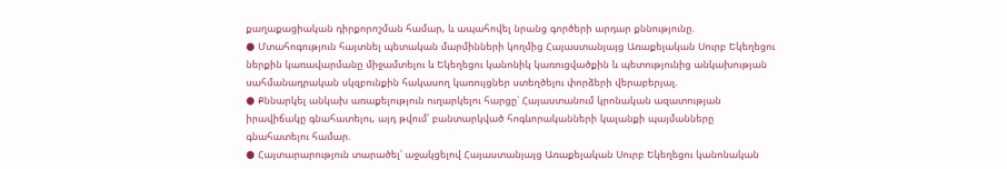քաղաքացիական դիրքորոշման համար, և ապահովել նրանց գործերի արդար քննությունը.
● Մտահոգություն հայտնել պետական մարմինների կողմից Հայաստանյայց Առաքելական Սուրբ Եկեղեցու ներքին կառավարմանը միջամտելու և Եկեղեցու կանոնիկ կառուցվածքին և պետությունից անկախության սահմանադրական սկզբունքին հակասող կառույցներ ստեղծելու փորձերի վերաբերյալ.
● Քննարկել անկախ առաքելություն ուղարկելու հարցը՝ Հայաստանում կրոնական ազատության իրավիճակը գնահատելու, այդ թվում՝ բանտարկված հոգևորականների կալանքի պայմանները գնահատելու համար.
● Հայտարարություն տարածել՝ աջակցելով Հայաստանյայց Առաքելական Սուրբ Եկեղեցու կանոնական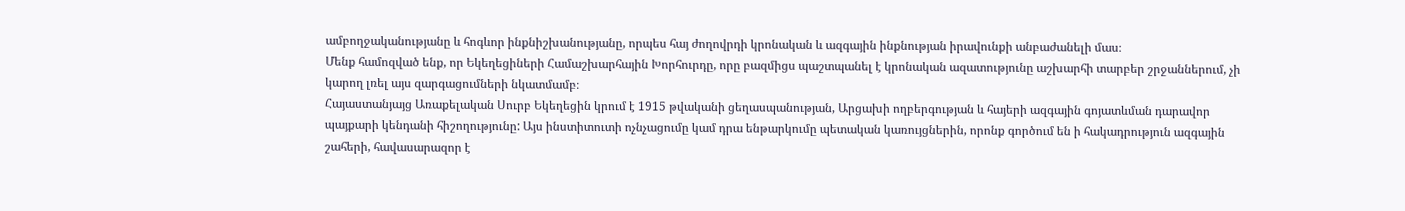ամբողջականությանը և հոգևոր ինքնիշխանությանը, որպես հայ ժողովրդի կրոնական և ազգային ինքնության իրավունքի անբաժանելի մաս։
Մենք համոզված ենք, որ Եկեղեցիների Համաշխարհային Խորհուրդը, որը բազմիցս պաշտպանել է կրոնական ազատությունը աշխարհի տարբեր շրջաններում, չի կարող լռել այս զարգացումների նկատմամբ։
Հայաստանյայց Առաքելական Սուրբ Եկեղեցին կրում է 1915 թվականի ցեղասպանության, Արցախի ողբերգության և հայերի ազգային գոյատևման դարավոր պայքարի կենդանի հիշողությունը: Այս ինստիտուտի ոչնչացումը կամ դրա ենթարկումը պետական կառույցներին, որոնք գործում են ի հակադրություն ազգային շահերի, հավասարազոր է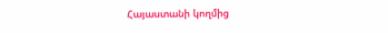Հայաստանի կողմից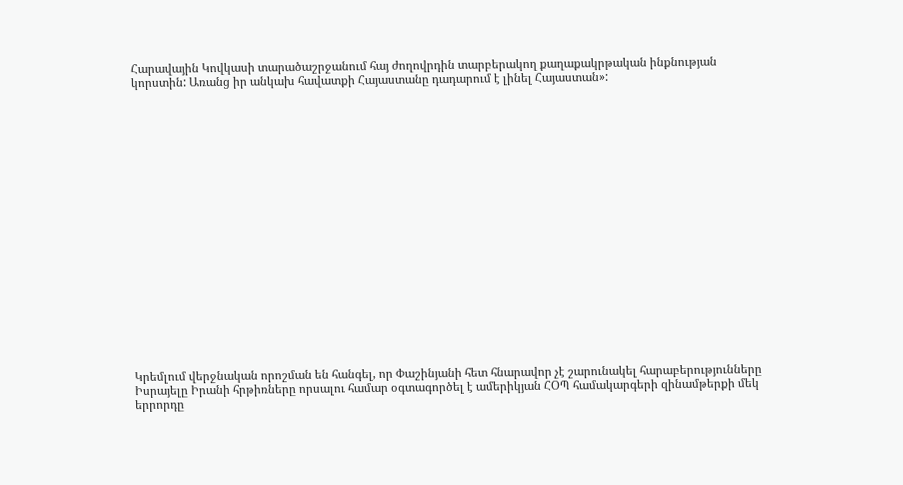Հարավային Կովկասի տարածաշրջանում հայ ժողովրդին տարբերակող քաղաքակրթական ինքնության կորստին: Առանց իր անկախ հավատքի Հայաստանը դադարում է լինել Հայաստան»:




















Կրեմլում վերջնական որոշման են հանգել, որ Փաշինյանի հետ հնարավոր չէ շարունակել հարաբերությունները
Իսրայելը Իրանի հրթիռները որսալու համար օգտագործել է ամերիկյան ՀՕՊ համակարգերի զինամթերքի մեկ երրորդը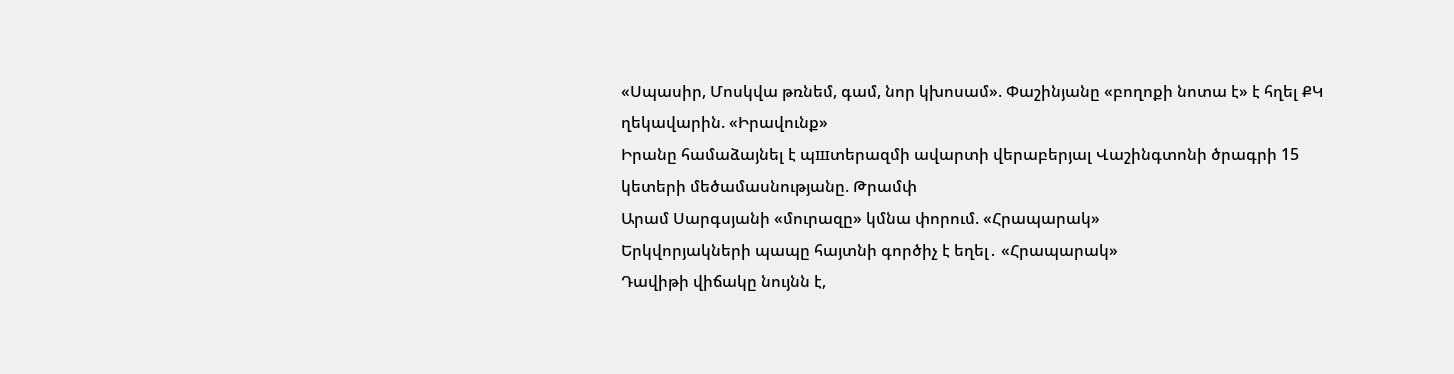«Սպասիր, Մոսկվա թռնեմ, գամ, նոր կխոսամ». Փաշինյանը «բողոքի նոտա է» է հղել ՔԿ ղեկավարին. «Իրավունք»
Իրանը համաձայնել է պшտերազմի ավարտի վերաբերյալ Վաշինգտոնի ծրագրի 15 կետերի մեծամասնությանը. Թրամփ
Արամ Սարգսյանի «մուրազը» կմնա փորում. «Հրապարակ»
Երկվորյակների պապը հայտնի գործիչ է եղել․ «Հրապարակ»
Դավիթի վիճակը նույնն է,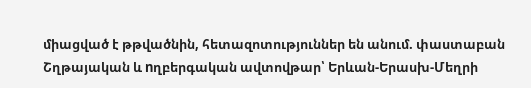միացված է թթվածնին, հետազոտություններ են անում. փաստաբան
Շղթայական և nղբերգական ավտովթար՝ Երևան-Երասխ-Մեղրի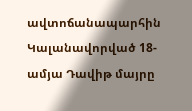ավտոճանապարհին
Կալանավորված 18-ամյա Դավիթ մայրը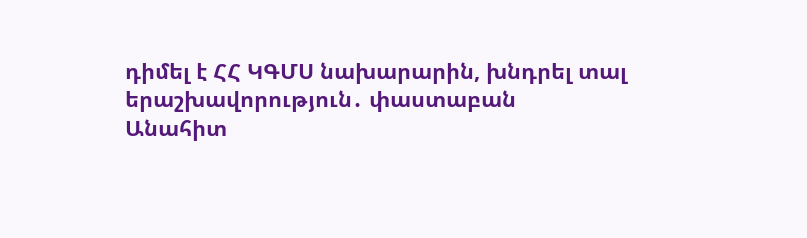դիմել է ՀՀ ԿԳՄՍ նախարարին, խնդրել տալ երաշխավորություն․ փաստաբան
Անահիտ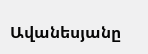Ավանեսյանը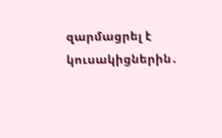զարմացրել է կուսակիցներին․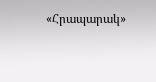«Հրապարակ»